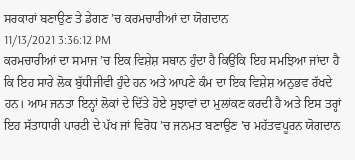ਸਰਕਾਰਾਂ ਬਣਾਉਣ ਤੇ ਡੇਗਣ ’ਚ ਕਰਮਚਾਰੀਆਂ ਦਾ ਯੋਗਦਾਨ
11/13/2021 3:36:12 PM
ਕਰਮਚਾਰੀਆਂ ਦਾ ਸਮਾਜ ’ਚ ਇਕ ਵਿਸ਼ੇਸ਼ ਸਥਾਨ ਹੁੰਦਾ ਹੈ ਕਿਉਂਕਿ ਇਹ ਸਮਝਿਆ ਜਾਂਦਾ ਹੈ ਕਿ ਇਹ ਸਾਰੇ ਲੋਕ ਬੁੱਧੀਜੀਵੀ ਹੁੰਦੇ ਹਨ ਅਤੇ ਆਪਣੇ ਕੰਮ ਦਾ ਇਕ ਵਿਸ਼ੇਸ਼ ਅਨੁਭਵ ਰੱਖਦੇ ਹਨ। ਆਮ ਜਨਤਾ ਇਨ੍ਹਾਂ ਲੋਕਾਂ ਦੇ ਦਿੱਤੇ ਹੋਏ ਸੁਝਾਵਾਂ ਦਾ ਮੁਲਾਂਕਣ ਕਰਦੀ ਹੈ ਅਤੇ ਇਸ ਤਰ੍ਹਾਂ ਇਹ ਸੱਤਾਧਾਰੀ ਪਾਰਟੀ ਦੇ ਪੱਖ ਜਾਂ ਵਿਰੋਧ ’ਚ ਜਨਮਤ ਬਣਾਉਣ ’ਚ ਮਹੱਤਵਪੂਰਨ ਯੋਗਦਾਨ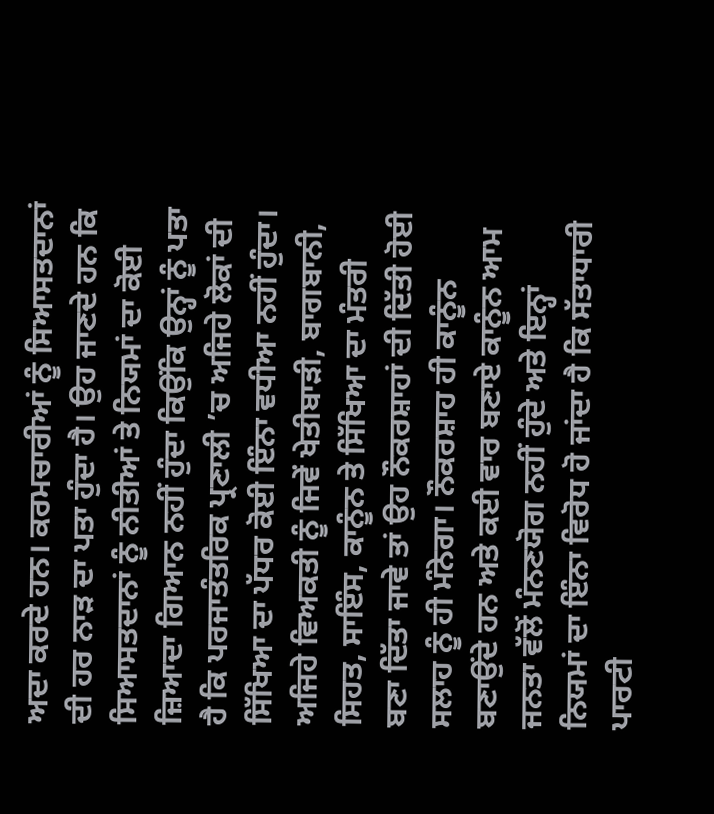ਅਦਾ ਕਰਦੇ ਹਨ। ਕਰਮਚਾਰੀਆਂ ਨੂੰ ਸਿਆਸਤਦਾਨਾਂ ਦੀ ਹਰ ਨਾੜ ਦਾ ਪਤਾ ਹੁੰਦਾ ਹੈ। ਉਹ ਜਾਣਦੇ ਹਨ ਕਿ ਸਿਆਸਤਦਾਨਾਂ ਨੂੰ ਨੀਤੀਆਂ ਤੇ ਨਿਯਮਾਂ ਦਾ ਕੋਈ ਜ਼ਿਆਦਾ ਗਿਆਨ ਨਹੀਂ ਹੁੰਦਾ ਕਿਉਂਕਿ ਉਨ੍ਹਾਂ ਨੂੰ ਪਤਾ ਹੈ ਕਿ ਪਰਜਾਤੰਤਰਿਕ ਪ੍ਰਣਾਲੀ ’ਚ ਅਜਿਹੇ ਲੋਕਾਂ ਦੀ ਸਿੱਖਿਆ ਦਾ ਪੱਧਰ ਕੋਈ ਇੰਨਾ ਵਧੀਆ ਨਹੀਂ ਹੁੰਦਾ। ਅਜਿਹੇ ਵਿਅਕਤੀ ਨੂੰ ਜਿਵੇਂ ਖੇਤੀਬਾੜੀ, ਬਾਗਬਾਨੀ, ਸਿਹਤ, ਸਾਇੰਸ, ਕਾਨੂੰਨ ਤੇ ਸਿੱਖਿਆ ਦਾ ਮੰਤਰੀ ਬਣਾ ਦਿੱਤਾ ਜਾਵੇ ਤਾਂ ਉਹ ਨੌਕਰਸ਼ਾਹਾਂ ਦੀ ਦਿੱਤੀ ਹੋਈ ਸਲਾਹ ਨੂੰ ਹੀ ਮੰਨੇਗਾ। ਨੌਕਰਸ਼ਾਹ ਹੀ ਕਾਨੂੰਨ ਬਣਾਉਂਦੇ ਹਨ ਅਤੇ ਕਈ ਵਾਰ ਬਣਾਏ ਕਾਨੂੰਨ ਆਮ ਜਨਤਾ ਵੱਲੋਂ ਮੰਨਣਯੋਗ ਨਹੀਂ ਹੁੰਦੇ ਅਤੇ ਇਨ੍ਹਾਂ ਨਿਯਮਾਂ ਦਾ ਇੰਨਾ ਵਿਰੋਧ ਹੋ ਜਾਂਦਾ ਹੈ ਕਿ ਸੱਤਾਧਾਰੀ ਪਾਰਟੀ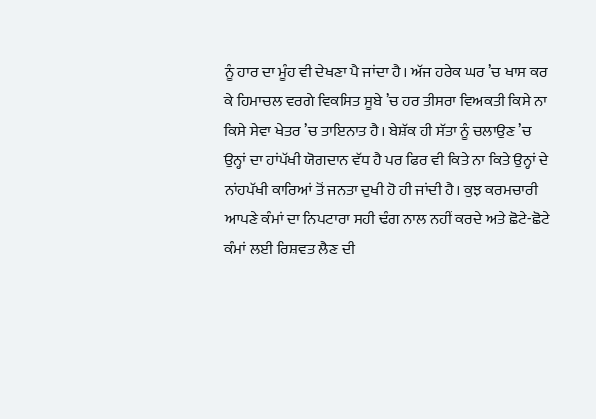ਨੂੰ ਹਾਰ ਦਾ ਮੂੰਹ ਵੀ ਦੇਖਣਾ ਪੈ ਜਾਂਦਾ ਹੈ। ਅੱਜ ਹਰੇਕ ਘਰ ’ਚ ਖਾਸ ਕਰ ਕੇ ਹਿਮਾਚਲ ਵਰਗੇ ਵਿਕਸਿਤ ਸੂਬੇ ’ਚ ਹਰ ਤੀਸਰਾ ਵਿਅਕਤੀ ਕਿਸੇ ਨਾ ਕਿਸੇ ਸੇਵਾ ਖੇਤਰ ’ਚ ਤਾਇਨਾਤ ਹੈ। ਬੇਸ਼ੱਕ ਹੀ ਸੱਤਾ ਨੂੰ ਚਲਾਉਣ ’ਚ ਉਨ੍ਹਾਂ ਦਾ ਹਾਂਪੱਖੀ ਯੋਗਦਾਨ ਵੱਧ ਹੈ ਪਰ ਫਿਰ ਵੀ ਕਿਤੇ ਨਾ ਕਿਤੇ ਉਨ੍ਹਾਂ ਦੇ ਨਾਂਹਪੱਖੀ ਕਾਰਿਆਂ ਤੋਂ ਜਨਤਾ ਦੁਖੀ ਹੋ ਹੀ ਜਾਂਦੀ ਹੈ। ਕੁਝ ਕਰਮਚਾਰੀ ਆਪਣੇ ਕੰਮਾਂ ਦਾ ਨਿਪਟਾਰਾ ਸਹੀ ਢੰਗ ਨਾਲ ਨਹੀਂ ਕਰਦੇ ਅਤੇ ਛੋਟੇ-ਛੋਟੇ ਕੰਮਾਂ ਲਈ ਰਿਸ਼ਵਤ ਲੈਣ ਦੀ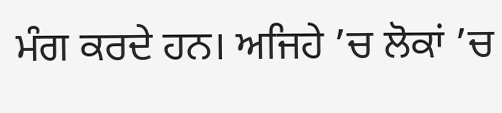ਮੰਗ ਕਰਦੇ ਹਨ। ਅਜਿਹੇ ’ਚ ਲੋਕਾਂ ’ਚ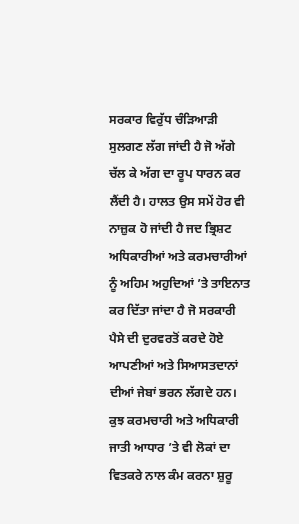ਸਰਕਾਰ ਵਿਰੁੱਧ ਚੰੜਿਆੜੀ ਸੁਲਗਣ ਲੱਗ ਜਾਂਦੀ ਹੈ ਜੋ ਅੱਗੇ ਚੱਲ ਕੇ ਅੱਗ ਦਾ ਰੂਪ ਧਾਰਨ ਕਰ ਲੈਂਦੀ ਹੈ। ਹਾਲਤ ਉਸ ਸਮੇਂ ਹੋਰ ਵੀ ਨਾਜ਼ੁਕ ਹੋ ਜਾਂਦੀ ਹੈ ਜਦ ਭ੍ਰਿਸ਼ਟ ਅਧਿਕਾਰੀਆਂ ਅਤੇ ਕਰਮਚਾਰੀਆਂ ਨੂੰ ਅਹਿਮ ਅਹੁਦਿਆਂ ’ਤੇ ਤਾਇਨਾਤ ਕਰ ਦਿੱਤਾ ਜਾਂਦਾ ਹੈ ਜੋ ਸਰਕਾਰੀ ਪੈਸੇ ਦੀ ਦੁਰਵਰਤੋਂ ਕਰਦੇ ਹੋਏ ਆਪਣੀਆਂ ਅਤੇ ਸਿਆਸਤਦਾਨਾਂ ਦੀਆਂ ਜੇਬਾਂ ਭਰਨ ਲੱਗਦੇ ਹਨ।
ਕੁਝ ਕਰਮਚਾਰੀ ਅਤੇ ਅਧਿਕਾਰੀ ਜਾਤੀ ਆਧਾਰ ’ਤੇ ਵੀ ਲੋਕਾਂ ਦਾ ਵਿਤਕਰੇ ਨਾਲ ਕੰਮ ਕਰਨਾ ਸ਼ੁਰੂ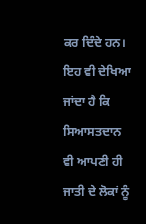ਕਰ ਦਿੰਦੇ ਹਨ। ਇਹ ਵੀ ਦੇਖਿਆ ਜਾਂਦਾ ਹੈ ਕਿ ਸਿਆਸਤਦਾਨ ਵੀ ਆਪਣੀ ਹੀ ਜਾਤੀ ਦੇ ਲੋਕਾਂ ਨੂੰ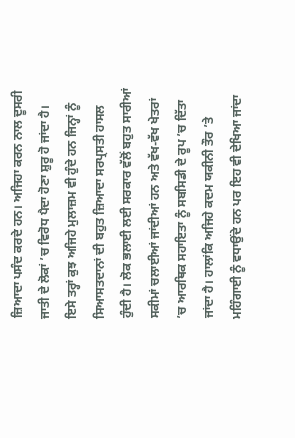ਜ਼ਿਆਦਾ ਪਸੰਦ ਕਰਦੇ ਹਨ। ਅਜਿਹਾ ਕਰਨ ਨਾਲ ਦੂਸਰੀ ਜਾਤੀ ਦੇ ਲੋਕਾਂ ’ਚ ਵਿਰੋਧ ਪੈਦਾ ਹੋਣਾ ਸ਼ੁਰੂ ਹੋ ਜਾਂਦਾ ਹੈ। ਇਸੇ ਤਰ੍ਹਾਂ ਕੁਝ ਅਜਿਹੇ ਮੁਲਾਜ਼ਮ ਵੀ ਹੁੰਦੇ ਹਨ ਜਿਨ੍ਹਾਂ ਨੂੰ ਸਿਆਸਤਦਾਨਾਂ ਦੀ ਬਹੁਤ ਜ਼ਿਆਦਾ ਸਰਪ੍ਰਸਤੀ ਹਾਸਲ ਹੁੰਦੀ ਹੈ। ਲੋਕ ਭਲਾਈ ਲਈ ਸਰਕਾਰ ਵੱਲੋਂ ਬਹੁਤ ਸਾਰੀਆਂ ਸਕੀਮਾਂ ਚਲਾਈਆਂ ਜਾਂਦੀਆਂ ਹਨ ਅਤੇ ਵੱਖ-ਵੱਖ ਖੇਤਰਾਂ ’ਚ ਆਰਥਿਕ ਸਹਾਇਤਾ ਨੂੰ ਸਬਸਿਡੀ ਦੇ ਰੂਪ ’ਚ ਦਿੱਤਾ ਜਾਂਦਾ ਹੈ। ਹਾਲਾਂਕਿ ਅਜਿਹੇ ਕਦਮ ਯਕੀਨੀ ਤੌਰ ’ਤੇ ਮਹਿੰਗਾਈ ਨੂੰ ਵਧਾਉਂਦੇ ਹਨ ਪਰ ਇਹ ਵੀ ਦੇਖਿਆ ਜਾਂਦਾ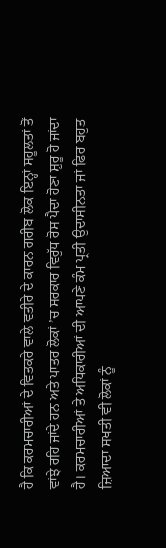ਹੈ ਕਿ ਕਰਮਚਾਰੀਆਂ ਦੇ ਵਿਤਕਰੇ ਵਾਲੇ ਵਤੀਰੇ ਦੇ ਕਾਰਨ ਗਰੀਬ ਲੋਕ ਇਨ੍ਹਾਂ ਸਹੂਲਤਾਂ ਤੋਂ ਵਾਂਝੇ ਰਹਿ ਜਾਂਦੇ ਹਨ ਅਤੇ ਪਾਤਰ ਲੋਕਾਂ ’ਚ ਸਰਕਾਰ ਵਿਰੁੱਧ ਰੋਸ ਪੈਦਾ ਹੋਣਾ ਸ਼ੁਰੂ ਹੋ ਜਾਂਦਾ ਹੈ। ਕਰਮਚਾਰੀਆਂ ਤੇ ਅਧਿਕਾਰੀਆਂ ਦੀ ਆਪਣੇ ਕੰਮ ਪ੍ਰਤੀ ਉਦਾਸੀਨਤਾ ਜਾਂ ਫਿਰ ਬਹੁਤ ਜ਼ਿਆਦਾ ਸਖਤੀ ਵੀ ਲੋਕਾਂ ਨੂੰ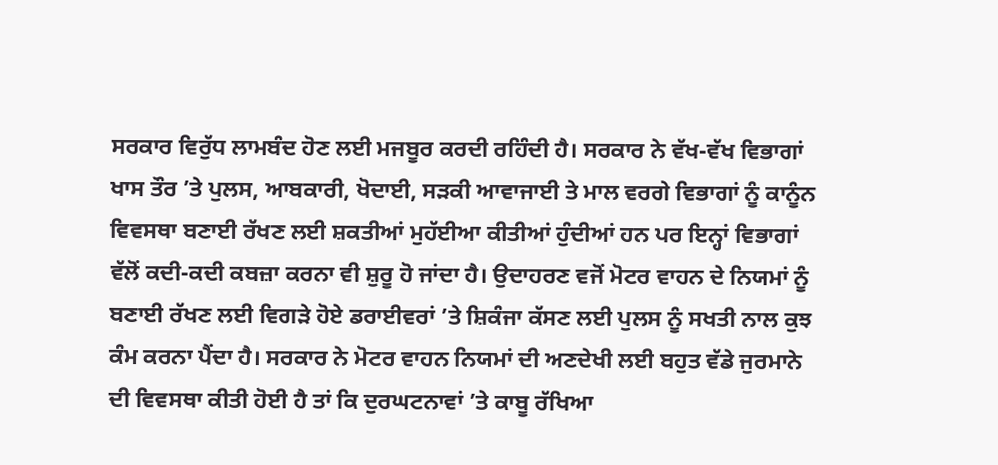ਸਰਕਾਰ ਵਿਰੁੱਧ ਲਾਮਬੰਦ ਹੋਣ ਲਈ ਮਜਬੂਰ ਕਰਦੀ ਰਹਿੰਦੀ ਹੈ। ਸਰਕਾਰ ਨੇ ਵੱਖ-ਵੱਖ ਵਿਭਾਗਾਂ ਖਾਸ ਤੌਰ ’ਤੇ ਪੁਲਸ, ਆਬਕਾਰੀ, ਖੋਦਾਈ, ਸੜਕੀ ਆਵਾਜਾਈ ਤੇ ਮਾਲ ਵਰਗੇ ਵਿਭਾਗਾਂ ਨੂੰ ਕਾਨੂੰਨ ਵਿਵਸਥਾ ਬਣਾਈ ਰੱਖਣ ਲਈ ਸ਼ਕਤੀਆਂ ਮੁਹੱਈਆ ਕੀਤੀਆਂ ਹੁੰਦੀਆਂ ਹਨ ਪਰ ਇਨ੍ਹਾਂ ਵਿਭਾਗਾਂ ਵੱਲੋਂ ਕਦੀ-ਕਦੀ ਕਬਜ਼ਾ ਕਰਨਾ ਵੀ ਸ਼ੁਰੂ ਹੋ ਜਾਂਦਾ ਹੈ। ਉਦਾਹਰਣ ਵਜੋਂ ਮੋਟਰ ਵਾਹਨ ਦੇ ਨਿਯਮਾਂ ਨੂੰ ਬਣਾਈ ਰੱਖਣ ਲਈ ਵਿਗੜੇ ਹੋਏ ਡਰਾਈਵਰਾਂ ’ਤੇ ਸ਼ਿਕੰਜਾ ਕੱਸਣ ਲਈ ਪੁਲਸ ਨੂੰ ਸਖਤੀ ਨਾਲ ਕੁਝ ਕੰਮ ਕਰਨਾ ਪੈਂਦਾ ਹੈ। ਸਰਕਾਰ ਨੇ ਮੋਟਰ ਵਾਹਨ ਨਿਯਮਾਂ ਦੀ ਅਣਦੇਖੀ ਲਈ ਬਹੁਤ ਵੱਡੇ ਜੁਰਮਾਨੇ ਦੀ ਵਿਵਸਥਾ ਕੀਤੀ ਹੋਈ ਹੈ ਤਾਂ ਕਿ ਦੁਰਘਟਨਾਵਾਂ ’ਤੇ ਕਾਬੂ ਰੱਖਿਆ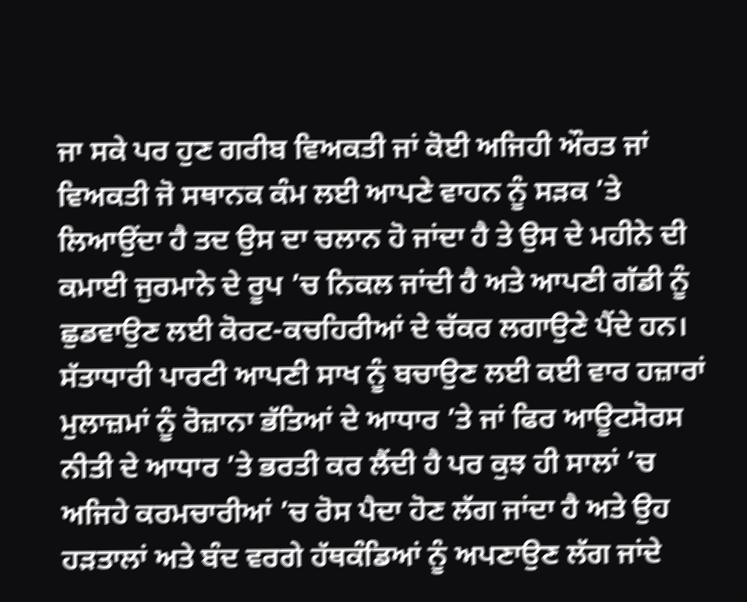ਜਾ ਸਕੇ ਪਰ ਹੁਣ ਗਰੀਬ ਵਿਅਕਤੀ ਜਾਂ ਕੋਈ ਅਜਿਹੀ ਔਰਤ ਜਾਂ ਵਿਅਕਤੀ ਜੋ ਸਥਾਨਕ ਕੰਮ ਲਈ ਆਪਣੇ ਵਾਹਨ ਨੂੰ ਸੜਕ ’ਤੇ ਲਿਆਉਂਦਾ ਹੈ ਤਦ ਉਸ ਦਾ ਚਲਾਨ ਹੋ ਜਾਂਦਾ ਹੈ ਤੇ ਉਸ ਦੇ ਮਹੀਨੇ ਦੀ ਕਮਾਈ ਜੁਰਮਾਨੇ ਦੇ ਰੂਪ ’ਚ ਨਿਕਲ ਜਾਂਦੀ ਹੈ ਅਤੇ ਆਪਣੀ ਗੱਡੀ ਨੂੰ ਛੁਡਵਾਉਣ ਲਈ ਕੋਰਟ-ਕਚਹਿਰੀਆਂ ਦੇ ਚੱਕਰ ਲਗਾਉਣੇ ਪੈਂਦੇ ਹਨ।
ਸੱਤਾਧਾਰੀ ਪਾਰਟੀ ਆਪਣੀ ਸਾਖ ਨੂੰ ਬਚਾਉਣ ਲਈ ਕਈ ਵਾਰ ਹਜ਼ਾਰਾਂ ਮੁਲਾਜ਼ਮਾਂ ਨੂੰ ਰੋਜ਼ਾਨਾ ਭੱਤਿਆਂ ਦੇ ਆਧਾਰ ’ਤੇ ਜਾਂ ਫਿਰ ਆਊਟਸੋਰਸ ਨੀਤੀ ਦੇ ਆਧਾਰ ’ਤੇ ਭਰਤੀ ਕਰ ਲੈਂਦੀ ਹੈ ਪਰ ਕੁਝ ਹੀ ਸਾਲਾਂ ’ਚ ਅਜਿਹੇ ਕਰਮਚਾਰੀਆਂ ’ਚ ਰੋਸ ਪੈਦਾ ਹੋਣ ਲੱਗ ਜਾਂਦਾ ਹੈ ਅਤੇ ਉਹ ਹੜਤਾਲਾਂ ਅਤੇ ਬੰਦ ਵਰਗੇ ਹੱਥਕੰਡਿਆਂ ਨੂੰ ਅਪਣਾਉਣ ਲੱਗ ਜਾਂਦੇ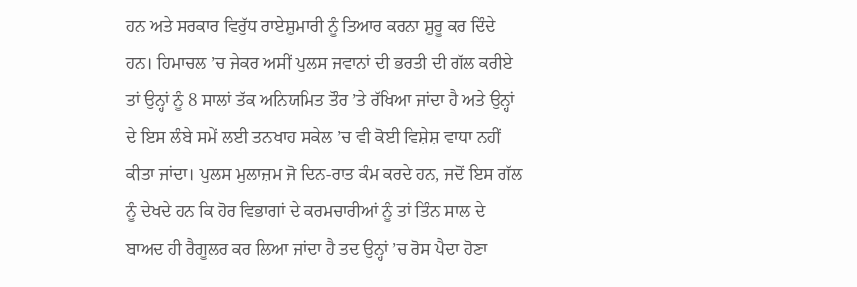ਹਨ ਅਤੇ ਸਰਕਾਰ ਵਿਰੁੱਧ ਰਾਏਸ਼ੁਮਾਰੀ ਨੂੰ ਤਿਆਰ ਕਰਨਾ ਸ਼ੁਰੂ ਕਰ ਦਿੰਦੇ ਹਨ। ਹਿਮਾਚਲ ’ਚ ਜੇਕਰ ਅਸੀਂ ਪੁਲਸ ਜਵਾਨਾਂ ਦੀ ਭਰਤੀ ਦੀ ਗੱਲ ਕਰੀਏ ਤਾਂ ਉਨ੍ਹਾਂ ਨੂੰ 8 ਸਾਲਾਂ ਤੱਕ ਅਨਿਯਮਿਤ ਤੌਰ ’ਤੇ ਰੱਖਿਆ ਜਾਂਦਾ ਹੈ ਅਤੇ ਉਨ੍ਹਾਂ ਦੇ ਇਸ ਲੰਬੇ ਸਮੇਂ ਲਈ ਤਨਖਾਹ ਸਕੇਲ ’ਚ ਵੀ ਕੋਈ ਵਿਸ਼ੇਸ਼ ਵਾਧਾ ਨਹੀਂ ਕੀਤਾ ਜਾਂਦਾ। ਪੁਲਸ ਮੁਲਾਜ਼ਮ ਜੋ ਦਿਨ-ਰਾਤ ਕੰਮ ਕਰਦੇ ਹਨ, ਜਦੋਂ ਇਸ ਗੱਲ ਨੂੰ ਦੇਖਦੇ ਹਨ ਕਿ ਹੋਰ ਵਿਭਾਗਾਂ ਦੇ ਕਰਮਚਾਰੀਆਂ ਨੂੰ ਤਾਂ ਤਿੰਨ ਸਾਲ ਦੇ ਬਾਅਦ ਹੀ ਰੈਗੂਲਰ ਕਰ ਲਿਆ ਜਾਂਦਾ ਹੈ ਤਦ ਉਨ੍ਹਾਂ ’ਚ ਰੋਸ ਪੈਦਾ ਹੋਣਾ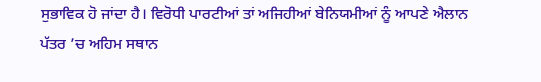ਸੁਭਾਵਿਕ ਹੋ ਜਾਂਦਾ ਹੈ। ਵਿਰੋਧੀ ਪਾਰਟੀਆਂ ਤਾਂ ਅਜਿਹੀਆਂ ਬੇਨਿਯਮੀਆਂ ਨੂੰ ਆਪਣੇ ਐਲਾਨ ਪੱਤਰ ’ਚ ਅਹਿਮ ਸਥਾਨ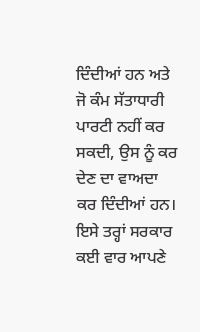ਦਿੰਦੀਆਂ ਹਨ ਅਤੇ ਜੋ ਕੰਮ ਸੱਤਾਧਾਰੀ ਪਾਰਟੀ ਨਹੀਂ ਕਰ ਸਕਦੀ, ਉਸ ਨੂੰ ਕਰ ਦੇਣ ਦਾ ਵਾਅਦਾ ਕਰ ਦਿੰਦੀਆਂ ਹਨ। ਇਸੇ ਤਰ੍ਹਾਂ ਸਰਕਾਰ ਕਈ ਵਾਰ ਆਪਣੇ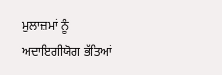ਮੁਲਾਜ਼ਮਾਂ ਨੂੰ ਅਦਾਇਗੀਯੋਗ ਭੱਤਿਆਂ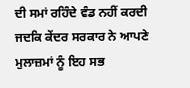ਦੀ ਸਮਾਂ ਰਹਿੰਦੇ ਵੰਡ ਨਹੀਂ ਕਰਦੀ ਜਦਕਿ ਕੇਂਦਰ ਸਰਕਾਰ ਨੇ ਆਪਣੇ ਮੁਲਾਜ਼ਮਾਂ ਨੂੰ ਇਹ ਸਭ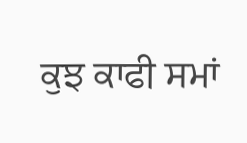ਕੁਝ ਕਾਫੀ ਸਮਾਂ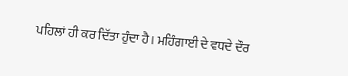ਪਹਿਲਾਂ ਹੀ ਕਰ ਦਿੱਤਾ ਹੁੰਦਾ ਹੈ। ਮਹਿੰਗਾਈ ਦੇ ਵਧਦੇ ਦੌਰ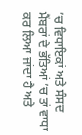’ਚ ਵਿਧਾਇਕਾਂ ਅਤੇ ਸੰਸਦ ਮੈਂਬਰਾਂ ਦੇ ਭੱਤਿਆਂ ’ਚ ਤਾਂ ਵਾਧਾ ਕਰ ਲਿਆ ਜਾਂਦਾ ਹੈ ਅਤੇ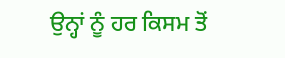ਉਨ੍ਹਾਂ ਨੂੰ ਹਰ ਕਿਸਮ ਤੋਂ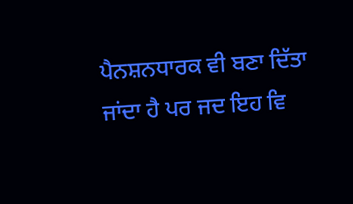ਪੈਨਸ਼ਨਧਾਰਕ ਵੀ ਬਣਾ ਦਿੱਤਾ ਜਾਂਦਾ ਹੈ ਪਰ ਜਦ ਇਹ ਵਿ